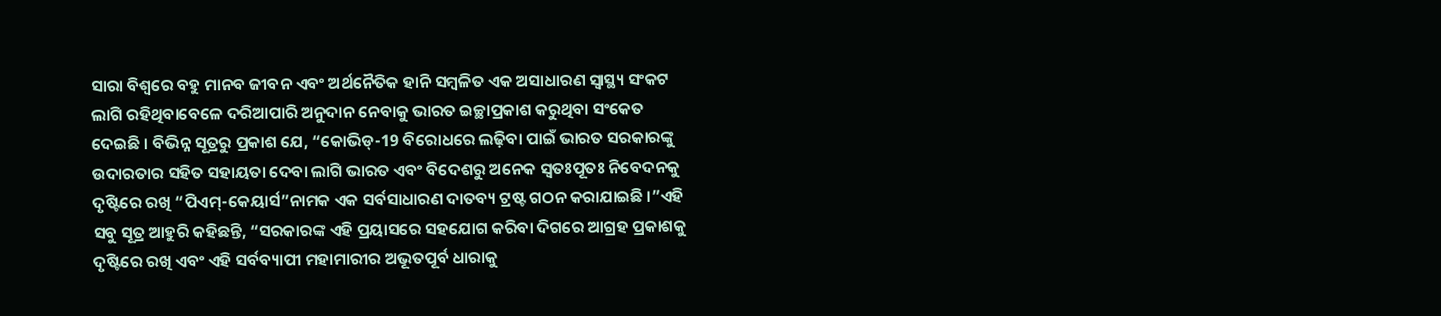ସାରା ବିଶ୍ବରେ ବହୁ ମାନବ ଜୀବନ ଏବଂ ଅର୍ଥନୈତିକ ହାନି ସମ୍ବଳିତ ଏକ ଅସାଧାରଣ ସ୍ବାସ୍ଥ୍ୟ ସଂକଟ ଲାଗି ରହିଥିବାବେଳେ ଦରିଆପାରି ଅନୁଦାନ ନେବାକୁ ଭାରତ ଇଚ୍ଛାପ୍ରକାଶ କରୁଥିବା ସଂକେତ ଦେଇଛି । ବିଭିନ୍ନ ସୂତ୍ରରୁ ପ୍ରକାଶ ଯେ, “କୋଭିଡ୍-19 ବିରୋଧରେ ଲଢ଼ିବା ପାଇଁ ଭାରତ ସରକାରଙ୍କୁ ଉଦାରତାର ସହିତ ସହାୟତା ଦେବା ଲାଗି ଭାରତ ଏବଂ ବିଦେଶରୁ ଅନେକ ସ୍ବତଃପୂତଃ ନିବେଦନକୁ ଦୃଷ୍ଟିରେ ରଖି “ପିଏମ୍-କେୟାର୍ସ”ନାମକ ଏକ ସର୍ବସାଧାରଣ ଦାତବ୍ୟ ଟ୍ରଷ୍ଟ ଗଠନ କରାଯାଇଛି ।”ଏହି ସବୁ ସୂତ୍ର ଆହୁରି କହିଛନ୍ତି, “ସରକାରଙ୍କ ଏହି ପ୍ରୟାସରେ ସହଯୋଗ କରିବା ଦିଗରେ ଆଗ୍ରହ ପ୍ରକାଶକୁ ଦୃଷ୍ଟିରେ ରଖି ଏବଂ ଏହି ସର୍ବବ୍ୟାପୀ ମହାମାରୀର ଅଭୂତପୂର୍ବ ଧାରାକୁ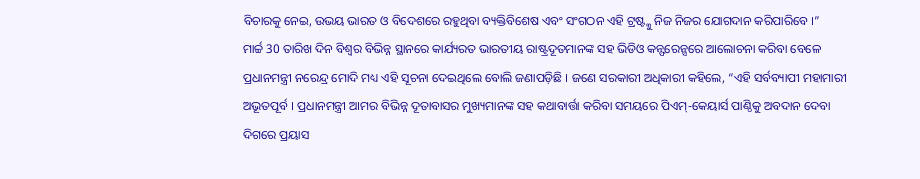ବିଚାରକୁ ନେଇ, ଉଭୟ ଭାରତ ଓ ବିଦେଶରେ ରହୁଥିବା ବ୍ୟକ୍ତିବିଶେଷ ଏବଂ ସଂଗଠନ ଏହି ଟ୍ରଷ୍ଟ୍କୁ ନିଜ ନିଜର ଯୋଗଦାନ କରିପାରିବେ ।”
ମାର୍ଚ୍ଚ 30 ତାରିଖ ଦିନ ବିଶ୍ବର ବିଭିନ୍ନ ସ୍ଥାନରେ କାର୍ଯ୍ୟରତ ଭାରତୀୟ ରାଷ୍ଟ୍ରଦୂତମାନଙ୍କ ସହ ଭିଡିଓ କନ୍ଫରେନ୍ସରେ ଆଲୋଚନା କରିବା ବେଳେ ପ୍ରଧାନମନ୍ତ୍ରୀ ନରେନ୍ଦ୍ର ମୋଦି ମଧ୍ୟ ଏହି ସୂଚନା ଦେଇଥିଲେ ବୋଲି ଜଣାପଡ଼ିଛି । ଜଣେ ସରକାରୀ ଅଧିକାରୀ କହିଲେ, “ଏହି ସର୍ବବ୍ୟାପୀ ମହାମାରୀ ଅଭୂତପୂର୍ବ । ପ୍ରଧାନମନ୍ତ୍ରୀ ଆମର ବିଭିନ୍ନ ଦୂତାବାସର ମୁଖ୍ୟମାନଙ୍କ ସହ କଥାବାର୍ତ୍ତା କରିବା ସମୟରେ ପିଏମ୍-କେୟାର୍ସ ପାଣ୍ଠିକୁ ଅବଦାନ ଦେବା ଦିଗରେ ପ୍ରୟାସ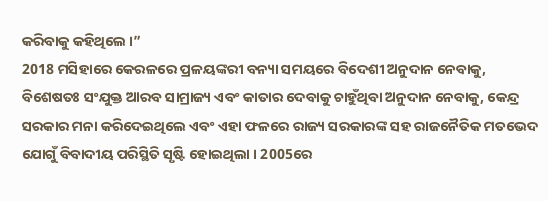କରିବାକୁ କହିଥିଲେ ।”
2018 ମସିହାରେ କେରଳରେ ପ୍ରଳୟଙ୍କରୀ ବନ୍ୟା ସମୟରେ ବିଦେଶୀ ଅନୁଦାନ ନେବାକୁ, ବିଶେଷତଃ ସଂଯୁକ୍ତ ଆରବ ସାମ୍ରାଜ୍ୟ ଏବଂ କାତାର ଦେବାକୁ ଚାହୁଁଥିବା ଅନୁଦାନ ନେବାକୁ, କେନ୍ଦ୍ର ସରକାର ମନା କରିଦେଇଥିଲେ ଏବଂ ଏହା ଫଳରେ ରାଜ୍ୟ ସରକାରଙ୍କ ସହ ରାଜନୈତିକ ମତଭେଦ ଯୋଗୁଁ ବିବାଦୀୟ ପରିସ୍ଥିତି ସୃଷ୍ଟି ହୋଇଥିଲା । 2005ରେ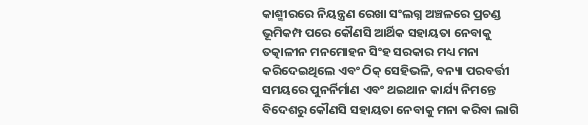କାଶ୍ମୀରରେ ନିୟନ୍ତ୍ରଣ ରେଖା ସଂଲଗ୍ନ ଅଞ୍ଚଳରେ ପ୍ରଚଣ୍ଡ ଭୂମିକମ୍ପ ପରେ କୌଣସି ଆର୍ଥିକ ସହାୟତା ନେବାକୁ ତତ୍କାଳୀନ ମନମୋହନ ସିଂହ ସରକାର ମଧ୍ୟ ମନା କରିଦେଇଥିଲେ ଏବଂ ଠିକ୍ ସେହିଭଳି, ବନ୍ୟା ପରବର୍ତ୍ତୀ ସମୟରେ ପୁନର୍ନିର୍ମାଣ ଏବଂ ଥଇଥାନ କାର୍ଯ୍ୟ ନିମନ୍ତେ ବିଦେଶରୁ କୌଣସି ସହାୟତା ନେବାକୁ ମନା କରିବା ଲାଗି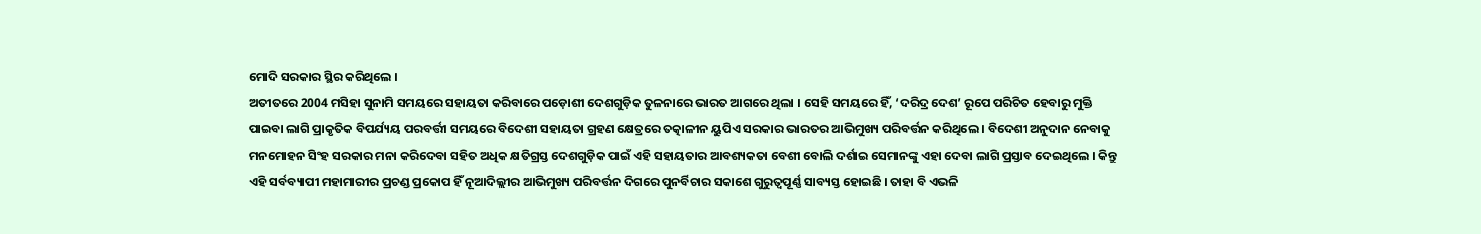ମୋଦି ସରକାର ସ୍ଥିର କରିଥିଲେ ।
ଅତୀତରେ 2004 ମସିହା ସୁନାମି ସମୟରେ ସହାୟତା କରିବାରେ ପଡ଼ୋଶୀ ଦେଶଗୁଡ଼ିକ ତୁଳନାରେ ଭାରତ ଆଗରେ ଥିଲା । ସେହି ସମୟରେ ହିଁ, ‘ଦରିଦ୍ର ଦେଶ’ ରୂପେ ପରିଚିତ ହେବାରୁ ମୁକ୍ତି ପାଇବା ଲାଗି ପ୍ରାକୃତିକ ବିପର୍ଯ୍ୟୟ ପରବର୍ତ୍ତୀ ସମୟରେ ବିଦେଶୀ ସହାୟତା ଗ୍ରହଣ କ୍ଷେତ୍ରରେ ତତ୍କାଳୀନ ୟୁପିଏ ସରକାର ଭାରତର ଆଭିମୁଖ୍ୟ ପରିବର୍ତ୍ତନ କରିଥିଲେ । ବିଦେଶୀ ଅନୁଦାନ ନେବାକୁ ମନମୋହନ ସିଂହ ସରକାର ମନା କରିଦେବା ସହିତ ଅଧିକ କ୍ଷତିଗ୍ରସ୍ତ ଦେଶଗୁଡ଼ିକ ପାଇଁ ଏହି ସହାୟତାର ଆବଶ୍ୟକତା ବେଶୀ ବୋଲି ଦର୍ଶାଇ ସେମାନଙ୍କୁ ଏହା ଦେବା ଲାଗି ପ୍ରସ୍ତାବ ଦେଇଥିଲେ । କିନ୍ତୁ ଏହି ସର୍ବବ୍ୟାପୀ ମହାମାରୀର ପ୍ରଚଣ୍ଡ ପ୍ରକୋପ ହିଁ ନୂଆଦିଲ୍ଲୀର ଆଭିମୁଖ୍ୟ ପରିବର୍ତ୍ତନ ଦିଗରେ ପୁନର୍ବିଚାର ସକାଶେ ଗୁରୁତ୍ବପୂର୍ଣ୍ଣ ସାବ୍ୟସ୍ତ ହୋଇଛି । ତାହା ବି ଏଭଳି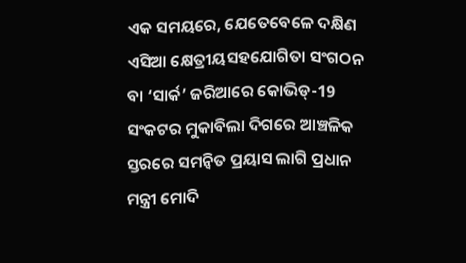ଏକ ସମୟରେ, ଯେତେବେଳେ ଦକ୍ଷିଣ ଏସିଆ କ୍ଷେତ୍ରୀୟସହଯୋଗିତା ସଂଗଠନ ବା ‘ସାର୍କ’ ଜରିଆରେ କୋଭିଡ୍-19 ସଂକଟର ମୁକାବିଲା ଦିଗରେ ଆଞ୍ଚଳିକ ସ୍ତରରେ ସମନ୍ବିତ ପ୍ରୟାସ ଲାଗି ପ୍ରଧାନ ମନ୍ତ୍ରୀ ମୋଦି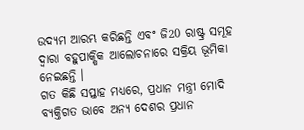ଉଦ୍ୟମ ଆରମ୍ଭ କରିଛନ୍ତି ଏବଂ ଜି20 ରାଷ୍ଟ୍ର ସମୂହ ଦ୍ବାରା ବହୁପାକ୍ଷିକ ଆଲୋଚନାରେ ସକ୍ରିୟ ଭୂମିକା ନେଇଛନ୍ତି ।
ଗତ କିଛି ସପ୍ତାହ ମଧ୍ୟରେ, ପ୍ରଧାନ ମନ୍ତ୍ରୀ ମୋଦି ବ୍ୟକ୍ତିଗତ ଭାବେ ଅନ୍ୟ ଦେଶର ପ୍ରଧାନ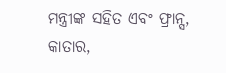ମନ୍ତ୍ରୀଙ୍କ ସହିତ ଏବଂ ଫ୍ରାନ୍ସ, କାତାର,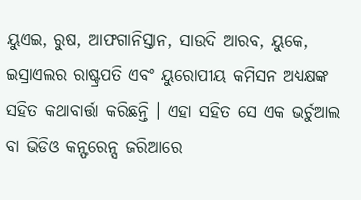ୟୁଏଇ, ରୁଷ, ଆଫଗାନିସ୍ତାନ, ସାଉଦି ଆରବ, ୟୁକେ, ଇସ୍ରାଏଲର ରାଷ୍ଟ୍ରପତି ଏବଂ ୟୁରୋପୀୟ କମିସନ ଅଧ୍ୟକ୍ଷଙ୍କ ସହିତ କଥାବାର୍ତ୍ତା କରିଛନ୍ତି । ଏହା ସହିତ ସେ ଏକ ଭର୍ଚୁଆଲ ବା ଭିଡିଓ କନ୍ଫରେନ୍ସ ଜରିଆରେ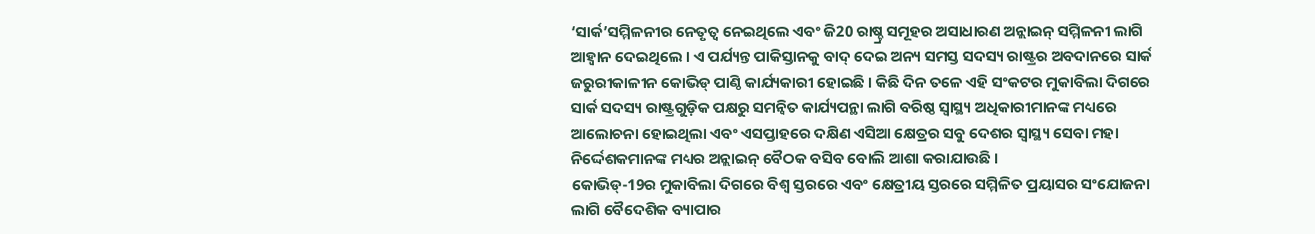‘ସାର୍କ’ସମ୍ମିଳନୀର ନେତୃତ୍ବ ନେଇଥିଲେ ଏବଂ ଜି20 ରାଷ୍ଚ୍ର ସମୂହର ଅସାଧାରଣ ଅନ୍ଲାଇନ୍ ସମ୍ମିଳନୀ ଲାଗି ଆହ୍ବାନ ଦେଇଥିଲେ । ଏ ପର୍ଯ୍ୟନ୍ତ ପାକିସ୍ତାନକୁ ବାଦ୍ ଦେଇ ଅନ୍ୟ ସମସ୍ତ ସଦସ୍ୟ ରାଷ୍ଟ୍ରର ଅବଦାନରେ ସାର୍କ ଜରୁରୀକାଳୀନ କୋଭିଡ୍ ପାଣ୍ଠି କାର୍ଯ୍ୟକାରୀ ହୋଇଛି । କିଛି ଦିନ ତଳେ ଏହି ସଂକଟର ମୁକାବିଲା ଦିଗରେ ସାର୍କ ସଦସ୍ୟ ରାଷ୍ଟ୍ରଗୁଡ଼ିକ ପକ୍ଷରୁ ସମନ୍ବିତ କାର୍ଯ୍ୟପନ୍ଥା ଲାଗି ବରିଷ୍ଠ ସ୍ବାସ୍ଥ୍ୟ ଅଧିକାରୀମାନଙ୍କ ମଧ୍ୟରେ ଆଲୋଚନା ହୋଇଥିଲା ଏବଂ ଏସପ୍ତାହରେ ଦକ୍ଷିଣ ଏସିଆ କ୍ଷେତ୍ରର ସବୁ ଦେଶର ସ୍ବାସ୍ଥ୍ୟ ସେବା ମହା ନିର୍ଦ୍ଦେଶକମାନଙ୍କ ମଧ୍ୟର ଅନ୍ଲାଇନ୍ ବୈଠକ ବସିବ ବୋଲି ଆଶା କରାଯାଉଛି ।
କୋଭିଡ୍-19ର ମୁକାବିଲା ଦିଗରେ ବିଶ୍ବ ସ୍ତରରେ ଏବଂ କ୍ଷେତ୍ରୀୟ ସ୍ତରରେ ସମ୍ମିଳିତ ପ୍ରୟାସର ସଂଯୋଜନା ଲାଗି ବୈଦେଶିକ ବ୍ୟାପାର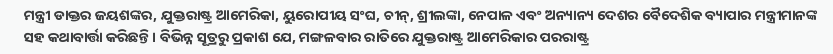ମନ୍ତ୍ରୀ ଡାକ୍ତର ଜୟଶଙ୍କର, ଯୁକ୍ତରାଷ୍ଟ୍ର ଆମେରିକା, ୟୁରୋପୀୟ ସଂଘ, ଚୀନ୍, ଶ୍ରୀଲଙ୍କା, ନେପାଳ ଏବଂ ଅନ୍ୟାନ୍ୟ ଦେଶର ବୈଦେଶିକ ବ୍ୟାପାର ମନ୍ତ୍ରୀମାନଙ୍କ ସହ କଥାବାର୍ତ୍ତା କରିଛନ୍ତି । ବିଭିନ୍ନ ସୂତ୍ରରୁ ପ୍ରକାଶ ଯେ, ମଙ୍ଗଳବାର ରାତିରେ ଯୁକ୍ତରାଷ୍ଟ୍ର ଆମେରିକାର ପରରାଷ୍ଟ୍ର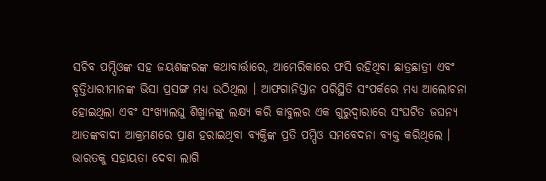ସଚିବ ପମ୍ପିଓଙ୍କ ସହ ଜୟଶଙ୍କରଙ୍କ କଥାବାର୍ତ୍ତାରେ, ଆମେରିକାରେ ଫସି ରହିଥିବା ଛାତ୍ରଛାତ୍ରୀ ଏବଂ ବୃତ୍ତିଧାରୀମାନଙ୍କ ଭିସା ପ୍ରସଙ୍ଗ ମଧ୍ୟ ଉଠିଥିଲା । ଆଫଗାନିସ୍ତାନ ପରିସ୍ଥିତି ସଂପର୍କରେ ମଧ୍ୟ ଆଲୋଚନା ହୋଇଥିଲା ଏବଂ ସଂଖ୍ୟାଲଘୁ ଶିଖ୍ମାନଙ୍କୁ ଲକ୍ଷ୍ୟ କରି କାବୁଲର ଏକ ଗୁରୁଦ୍ବାରାରେ ସଂଘଟିତ ଜଘନ୍ୟ ଆତଙ୍କବାଦୀ ଆକ୍ରମଣରେ ପ୍ରାଣ ହରାଇଥିବା ବ୍ୟକ୍ତିଙ୍କ ପ୍ରତି ପମ୍ପିଓ ସମବେଦନା ବ୍ୟକ୍ତ କରିଥିଲେ ।
ଭାରତକୁ ସହାୟତା ଦେବା ଲାଗି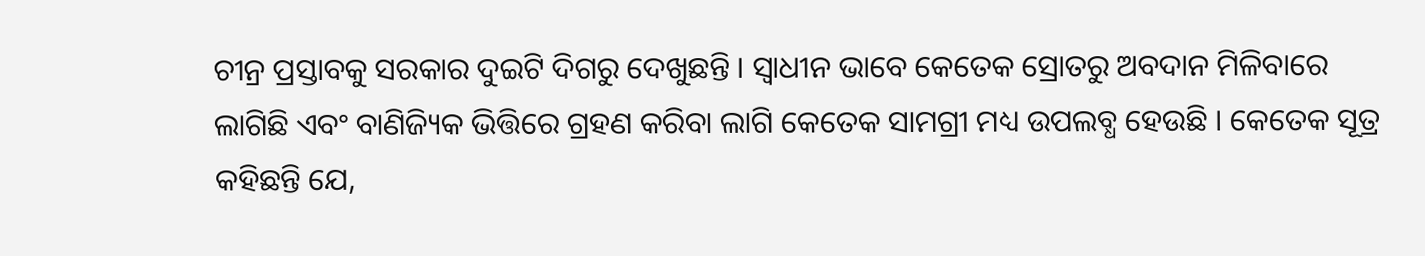ଚୀନ୍ର ପ୍ରସ୍ତାବକୁ ସରକାର ଦୁଇଟି ଦିଗରୁ ଦେଖୁଛନ୍ତି । ସ୍ବାଧୀନ ଭାବେ କେତେକ ସ୍ରୋତରୁ ଅବଦାନ ମିଳିବାରେ ଲାଗିଛି ଏବଂ ବାଣିଜ୍ୟିକ ଭିତ୍ତିରେ ଗ୍ରହଣ କରିବା ଲାଗି କେତେକ ସାମଗ୍ରୀ ମଧ୍ୟ ଉପଲବ୍ଧ ହେଉଛି । କେତେକ ସୂତ୍ର କହିଛନ୍ତି ଯେ,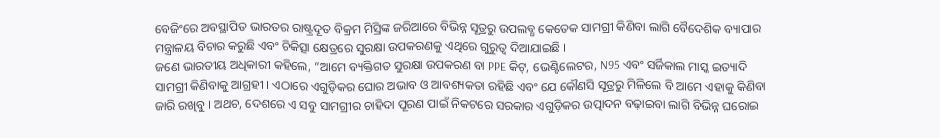ବେଜିଂରେ ଅବସ୍ଥାପିତ ଭାରତର ରାଷ୍ଟ୍ରଦୂତ ବିକ୍ରମ ମିସ୍ରିଙ୍କ ଜରିଆରେ ବିଭିନ୍ନ ସୂତ୍ରରୁ ଉପଲବ୍ଧ କେତେକ ସାମଗ୍ରୀ କିଣିବା ଲାଗି ବୈଦେଶିକ ବ୍ୟାପାର ମନ୍ତ୍ରାଳୟ ବିଚାର କରୁଛି ଏବଂ ଚିକିତ୍ସା କ୍ଷେତ୍ରରେ ସୁରକ୍ଷା ଉପକରଣକୁ ଏଥିରେ ଗୁରୁତ୍ବ ଦିଆଯାଇଛି ।
ଜଣେ ଭାରତୀୟ ଅଧିକାରୀ କହିଲେ, “ଆମେ ବ୍ୟକ୍ତିଗତ ସୁରକ୍ଷା ଉପକରଣ ବା PPE କିଟ୍, ଭେଣ୍ଟିଲେଟର, N95 ଏବଂ ସର୍ଜିକାଲ ମାସ୍କ ଇତ୍ୟାଦି ସାମଗ୍ରୀ କିଣିବାକୁ ଆଗ୍ରହୀ । ଏଠାରେ ଏଗୁଡ଼ିକର ଘୋର ଅଭାବ ଓ ଆବଶ୍ୟକତା ରହିଛି ଏବଂ ଯେ କୌଣସି ସୂତ୍ରରୁ ମିଳିଲେ ବି ଆମେ ଏହାକୁ କିଣିବା ଜାରି ରଖିବୁ । ଅଥଚ, ଦେଶରେ ଏ ସବୁ ସାମଗ୍ରୀର ଚାହିଦା ପୂରଣ ପାଇଁ ନିକଟରେ ସରକାର ଏଗୁଡ଼ିକର ଉତ୍ପାଦନ ବଢ଼ାଇବା ଲାଗି ବିଭିନ୍ନ ଘରୋଇ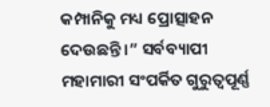କମ୍ପାନିକୁ ମଧ୍ୟ ପ୍ରୋତ୍ସାହନ ଦେଉଛନ୍ତି ।” ସର୍ବବ୍ୟାପୀ ମହାମାରୀ ସଂପର୍କିତ ଗୁରୁତ୍ବପୂର୍ଣ୍ଣ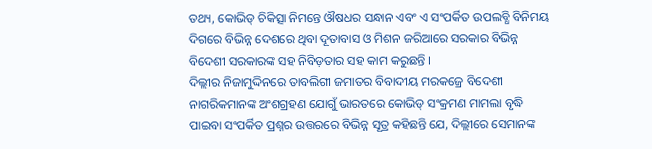ତଥ୍ୟ, କୋଭିଡ୍ ଚିକିତ୍ସା ନିମନ୍ତେ ଔଷଧର ସନ୍ଧାନ ଏବଂ ଏ ସଂପର୍କିତ ଉପଲବ୍ଧି ବିନିମୟ ଦିଗରେ ବିଭିନ୍ନ ଦେଶରେ ଥିବା ଦୂତାବାସ ଓ ମିଶନ ଜରିଆରେ ସରକାର ବିଭିନ୍ନ ବିଦେଶୀ ସରକାରଙ୍କ ସହ ନିବିଡ଼ତାର ସହ କାମ କରୁଛନ୍ତି ।
ଦିଲ୍ଲୀର ନିଜାମୁଦ୍ଦିନରେ ତାବଲିଗୀ ଜମାତର ବିବାଦୀୟ ମରକଜ୍ରେ ବିଦେଶୀ ନାଗରିକମାନଙ୍କ ଅଂଶଗ୍ରହଣ ଯୋଗୁଁ ଭାରତରେ କୋଭିଡ୍ ସଂକ୍ରମଣ ମାମଲା ବୃଦ୍ଧି ପାଇବା ସଂପର୍କିତ ପ୍ରଶ୍ନର ଉତ୍ତରରେ ବିଭିନ୍ନ ସୂତ୍ର କହିଛନ୍ତି ଯେ, ଦିଲ୍ଲୀରେ ସେମାନଙ୍କ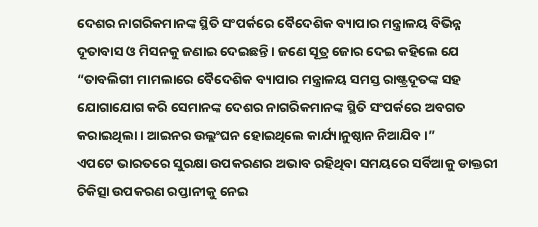ଦେଶର ନାଗରିକମାନଙ୍କ ସ୍ଥିତି ସଂପର୍କରେ ବୈଦେଶିକ ବ୍ୟାପାର ମନ୍ତ୍ରାଳୟ ବିଭିନ୍ନ ଦୂତାବାସ ଓ ମିସନକୁ ଜଣାଇ ଦେଇଛନ୍ତି । ଜଣେ ସୂତ୍ର ଜୋର ଦେଇ କହିଲେ ଯେ “ତାବଲିଗୀ ମାମଲାରେ ବୈଦେଶିକ ବ୍ୟାପାର ମନ୍ତ୍ରାଳୟ ସମସ୍ତ ରାଷ୍ଟ୍ରଦୂତଙ୍କ ସହ ଯୋଗାଯୋଗ କରି ସେମାନଙ୍କ ଦେଶର ନାଗରିକମାନଙ୍କ ସ୍ଥିତି ସଂପର୍କରେ ଅବଗତ କରାଇଥିଲା । ଆଇନର ଉଲ୍ଲଂଘନ ହୋଇଥିଲେ କାର୍ଯ୍ୟାନୁଷ୍ଠାନ ନିଆଯିବ ।”
ଏପଟେ ଭାରତରେ ସୁରକ୍ଷା ଉପକରଣର ଅଭାବ ରହିଥିବା ସମୟରେ ସର୍ବିଆକୁ ଡାକ୍ତରୀ ଚିକିତ୍ସା ଉପକରଣ ରପ୍ତାନୀକୁ ନେଇ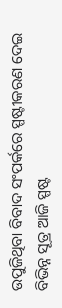ଉପୁଜିଥିବା ବିବାଦ ସଂପର୍କରେ ସ୍ପଷ୍ଟୀକରଣ ଦେଇ ବିଭିନ୍ନ ସୂତ୍ର ଆଜି ସ୍ପଷ୍ଟ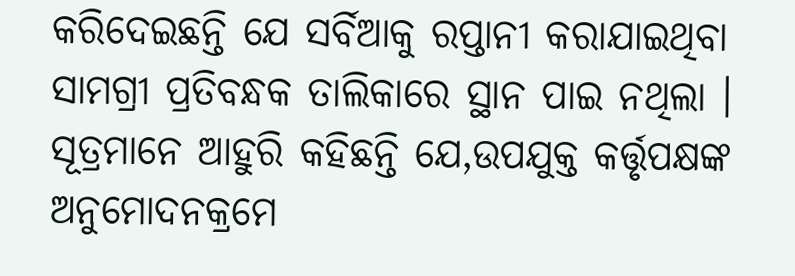କରିଦେଇଛନ୍ତି ଯେ ସର୍ବିଆକୁ ରପ୍ତାନୀ କରାଯାଇଥିବା ସାମଗ୍ରୀ ପ୍ରତିବନ୍ଧକ ତାଲିକାରେ ସ୍ଥାନ ପାଇ ନଥିଲା । ସୂତ୍ରମାନେ ଆହୁରି କହିଛନ୍ତି ଯେ,ଉପଯୁକ୍ତ କର୍ତ୍ତୃପକ୍ଷଙ୍କ ଅନୁମୋଦନକ୍ରମେ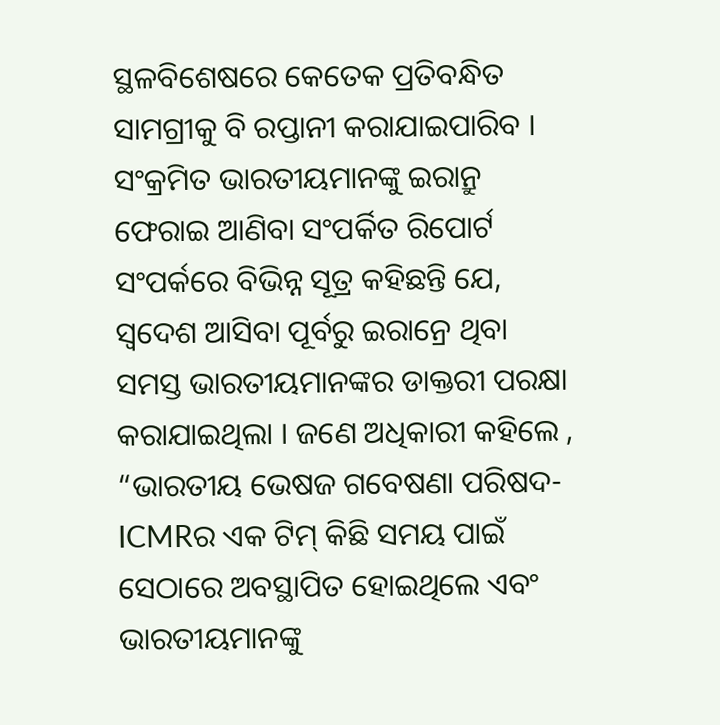ସ୍ଥଳବିଶେଷରେ କେତେକ ପ୍ରତିବନ୍ଧିତ ସାମଗ୍ରୀକୁ ବି ରପ୍ତାନୀ କରାଯାଇପାରିବ ।
ସଂକ୍ରମିତ ଭାରତୀୟମାନଙ୍କୁ ଇରାନ୍ରୁ ଫେରାଇ ଆଣିବା ସଂପର୍କିତ ରିପୋର୍ଟ ସଂପର୍କରେ ବିଭିନ୍ନ ସୂତ୍ର କହିଛନ୍ତି ଯେ, ସ୍ବଦେଶ ଆସିବା ପୂର୍ବରୁ ଇରାନ୍ରେ ଥିବା ସମସ୍ତ ଭାରତୀୟମାନଙ୍କର ଡାକ୍ତରୀ ପରକ୍ଷା କରାଯାଇଥିଲା । ଜଣେ ଅଧିକାରୀ କହିଲେ , “ଭାରତୀୟ ଭେଷଜ ଗବେଷଣା ପରିଷଦ-ICMRର ଏକ ଟିମ୍ କିଛି ସମୟ ପାଇଁ ସେଠାରେ ଅବସ୍ଥାପିତ ହୋଇଥିଲେ ଏବଂ ଭାରତୀୟମାନଙ୍କୁ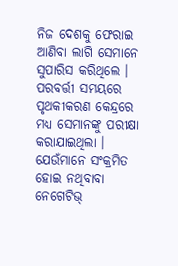ନିଜ ଦେଶକୁ ଫେରାଇ ଆଣିବା ଲାଗି ସେମାନେ ସୁପାରିସ କରିଥିଲେ । ପରବର୍ତ୍ତୀ ସମୟରେ ପୃଥକୀକରଣ କେନ୍ଦ୍ରରେ ମଧ୍ୟ ସେମାନଙ୍କୁ ପରୀକ୍ଷା କରାଯାଇଥିଲା । ଯେଉଁମାନେ ସଂକ୍ରମିତ ହୋଇ ନଥିବାବା ନେଗେଟିଭ୍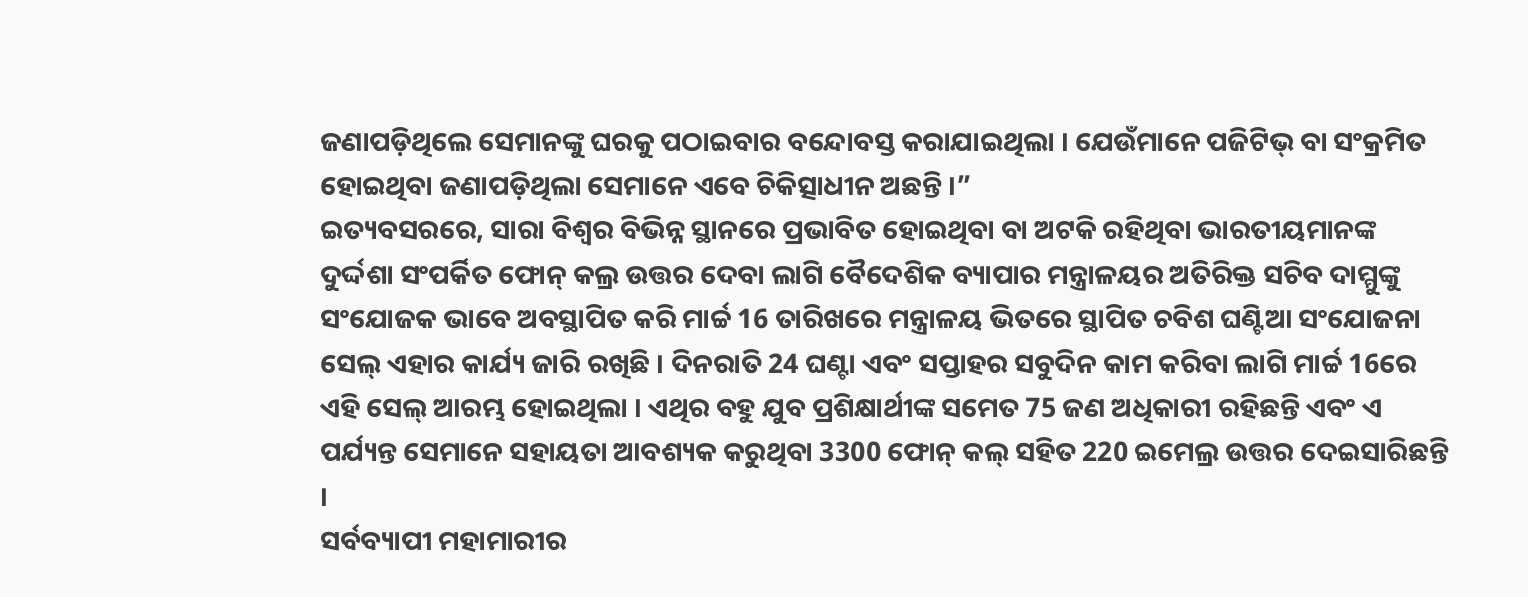ଜଣାପଡ଼ିଥିଲେ ସେମାନଙ୍କୁ ଘରକୁ ପଠାଇବାର ବନ୍ଦୋବସ୍ତ କରାଯାଇଥିଲା । ଯେଉଁମାନେ ପଜିଟିଭ୍ ବା ସଂକ୍ରମିତ ହୋଇଥିବା ଜଣାପଡ଼ିଥିଲା ସେମାନେ ଏବେ ଚିକିତ୍ସାଧୀନ ଅଛନ୍ତି ।”
ଇତ୍ୟବସରରେ, ସାରା ବିଶ୍ବର ବିଭିନ୍ନ ସ୍ଥାନରେ ପ୍ରଭାବିତ ହୋଇଥିବା ବା ଅଟକି ରହିଥିବା ଭାରତୀୟମାନଙ୍କ ଦୁର୍ଦ୍ଦଶା ସଂପର୍କିତ ଫୋନ୍ କଲ୍ର ଉତ୍ତର ଦେବା ଲାଗି ବୈଦେଶିକ ବ୍ୟାପାର ମନ୍ତ୍ରାଳୟର ଅତିରିକ୍ତ ସଚିବ ଦାମ୍ମୁଙ୍କୁ ସଂଯୋଜକ ଭାବେ ଅବସ୍ଥାପିତ କରି ମାର୍ଚ୍ଚ 16 ତାରିଖରେ ମନ୍ତ୍ରାଳୟ ଭିତରେ ସ୍ଥାପିତ ଚବିଶ ଘଣ୍ଟିଆ ସଂଯୋଜନା ସେଲ୍ ଏହାର କାର୍ଯ୍ୟ ଜାରି ରଖିଛି । ଦିନରାତି 24 ଘଣ୍ଟା ଏବଂ ସପ୍ତାହର ସବୁଦିନ କାମ କରିବା ଲାଗି ମାର୍ଚ୍ଚ 16ରେ ଏହି ସେଲ୍ ଆରମ୍ଭ ହୋଇଥିଲା । ଏଥିର ବହୁ ଯୁବ ପ୍ରଶିକ୍ଷାର୍ଥୀଙ୍କ ସମେତ 75 ଜଣ ଅଧିକାରୀ ରହିଛନ୍ତି ଏବଂ ଏ ପର୍ଯ୍ୟନ୍ତ ସେମାନେ ସହାୟତା ଆବଶ୍ୟକ କରୁଥିବା 3300 ଫୋନ୍ କଲ୍ ସହିତ 220 ଇମେଲ୍ର ଉତ୍ତର ଦେଇସାରିଛନ୍ତି ।
ସର୍ବବ୍ୟାପୀ ମହାମାରୀର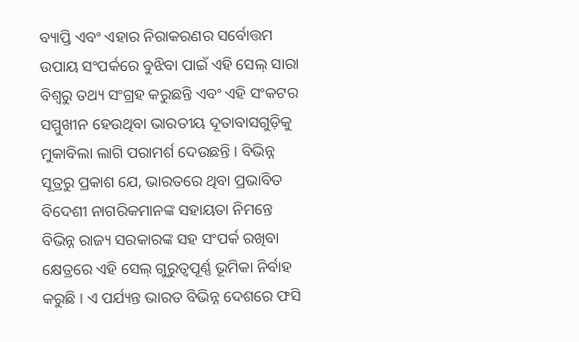ବ୍ୟାପ୍ତି ଏବଂ ଏହାର ନିରାକରଣର ସର୍ବୋତ୍ତମ ଉପାୟ ସଂପର୍କରେ ବୁଝିବା ପାଇଁ ଏହି ସେଲ୍ ସାରା ବିଶ୍ବରୁ ତଥ୍ୟ ସଂଗ୍ରହ କରୁଛନ୍ତି ଏବଂ ଏହି ସଂକଟର ସମ୍ମୁଖୀନ ହେଉଥିବା ଭାରତୀୟ ଦୂତାବାସଗୁଡ଼ିକୁ ମୁକାବିଲା ଲାଗି ପରାମର୍ଶ ଦେଉଛନ୍ତି । ବିଭିନ୍ନ ସୂତ୍ରରୁ ପ୍ରକାଶ ଯେ, ଭାରତରେ ଥିବା ପ୍ରଭାବିତ ବିଦେଶୀ ନାଗରିକମାନଙ୍କ ସହାୟତା ନିମନ୍ତେ ବିଭିନ୍ନ ରାଜ୍ୟ ସରକାରଙ୍କ ସହ ସଂପର୍କ ରଖିବା କ୍ଷେତ୍ରରେ ଏହି ସେଲ୍ ଗୁରୁତ୍ବପୂର୍ଣ୍ଣ ଭୂମିକା ନିର୍ବାହ କରୁଛି । ଏ ପର୍ଯ୍ୟନ୍ତ ଭାରତ ବିଭିନ୍ନ ଦେଶରେ ଫସି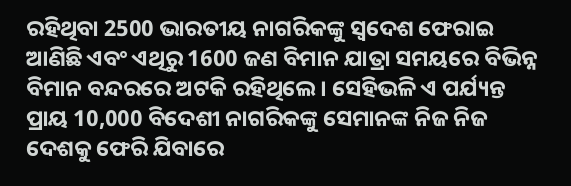ରହିଥିବା 2500 ଭାରତୀୟ ନାଗରିକଙ୍କୁ ସ୍ବଦେଶ ଫେରାଇ ଆଣିଛି ଏବଂ ଏଥିରୁ 1600 ଜଣ ବିମାନ ଯାତ୍ରା ସମୟରେ ବିଭିନ୍ନ ବିମାନ ବନ୍ଦରରେ ଅଟକି ରହିଥିଲେ । ସେହିଭଳି ଏ ପର୍ଯ୍ୟନ୍ତ ପ୍ରାୟ 10,000 ବିଦେଶୀ ନାଗରିକଙ୍କୁ ସେମାନଙ୍କ ନିଜ ନିଜ ଦେଶକୁ ଫେରି ଯିବାରେ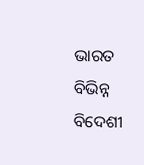ଭାରତ ବିଭିନ୍ନ ବିଦେଶୀ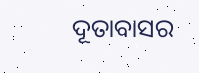ଦୂତାବାସର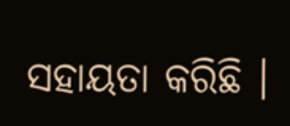ସହାୟତା କରିଛି ।